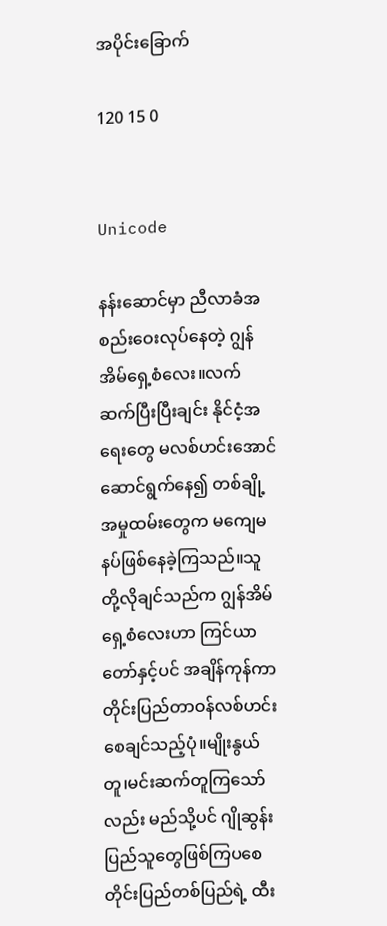အပိုင်းခြောက်

120 15 0


Unicode

နန်းဆောင်မှာ ညီလာခံအစည်းဝေးလုပ်နေတဲ့ ဂျွန်အိမ်ရှေ့စံလေး။လက်ဆက်ပြီးပြီးချင်း နိုင်ငံ့အရေးတွေ မလစ်ဟင်းအောင် ဆောင်ရွက်နေ၍ တစ်ချို့အမှုထမ်းတွေက မကျေမနပ်ဖြစ်နေခဲ့ကြသည်။သူတို့လိုချင်သည်က ဂျွန်အိမ်ရှေ့စံလေးဟာ ကြင်ယာတော်နှင့်ပင် အချိန်ကုန်ကာ တိုင်းပြည်တာဝန်လစ်ဟင်းစေချင်သည့်ပုံ။မျိုးနွယ်တူ၊မင်းဆက်တူကြသော်လည်း မည်သို့ပင် ဂျိုဆွန်းပြည်သူတွေဖြစ်ကြပစေ တိုင်းပြည်တစ်ပြည်ရဲ့ ထီး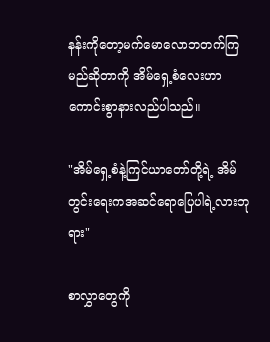နန်းကိုတော့မက်မောလောဘတက်ကြမည်ဆိုတာကို အိမ်ရှေ့စံလေးဟာ ကောင်းစွာနားလည်ပါသည်။

"အိမ်ရှေ့စံနဲ့ကြင်ယာတော်တို့ရဲ့ အိမ်တွင်းရေးကအဆင်ရောပြေပါရဲ့လားဘုရား"

စာလွှာတွေကို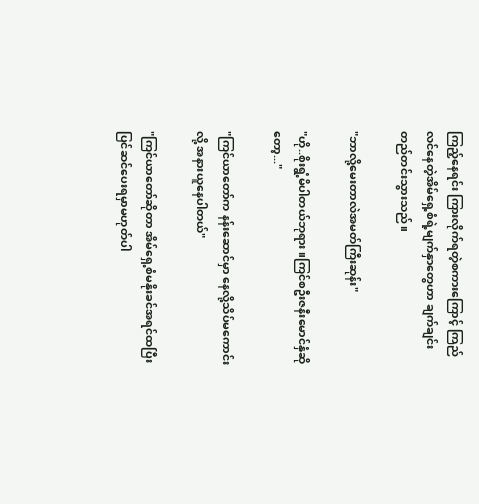ကြည့်နေရင်း ကြားလိုက်ရတဲ့စကားကြောင့် ကြည်လင်နေတဲ့အိမ်ရှေ့စံရဲ့မျက်နှာတွေဟာ ချက်ချင်းတည်တင်းသွားသည်။

"ဘာလို့မေးတာလဲအမတ်ကြီးဆုန်း"

"ဟို..စိုးရွံ့မိပါတယ်ဘုရား။ကြင်စဦးဇနီးမောင်နှံဆိုတော့..."

"ကြင်ယာတော်က နန်းဆောင်မှာ နေလို့သိပ်မကောင်းလို့ အနားယူနေပါတယ်"

"ကြင်ယာတော်ဆိုတာ အိမ်ရှေ့စံမနိုးခင်အရင်ထပြီးပြင်ဆင်ပေးရမှာမဟုတ်ပါ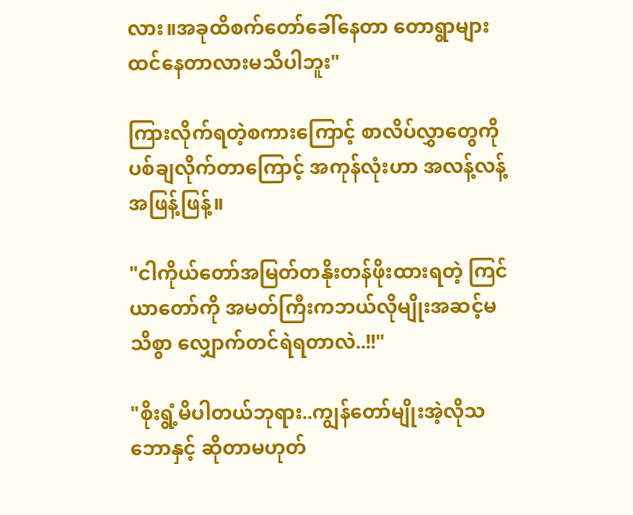လား။အခုထိစက်တော်ခေါ်နေတာ တောရွာများထင်နေတာလားမသိပါဘူး"

ကြားလိုက်ရတဲ့စကားကြောင့် စာလိပ်လွှာတွေကို ပစ်ချလိုက်တာကြောင့် အကုန်လုံးဟာ အလန့်လန့်အဖြန့်ဖြန့်။

"ငါကိုယ်တော်အမြတ်တနိုးတန်ဖိုးထားရတဲ့ ကြင်ယာတော်ကို အမတ်ကြီးကဘယ်လိုမျိုးအဆင့်မသိစွာ လျှောက်တင်ရဲရတာလဲ..!!"

"စိုးရွံ့မိပါတယ်ဘုရား..ကျွန်တော်မျိုးအဲ့လိုသဘောနှင့် ဆိုတာမဟုတ်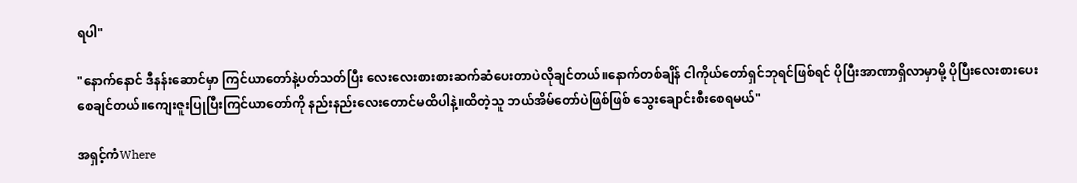ရပါ"

"နောက်နောင် ဒီနန်းဆောင်မှာ ကြင်ယာတော်နဲ့ပတ်သတ်ပြီး လေးလေးစားစားဆက်ဆံပေးတာပဲလိုချင်တယ်။နောက်တစ်ချိန် ငါကိုယ်တော်ရှင်ဘုရင်ဖြစ်ရင် ပိုပြီးအာဏာရှိလာမှာမို့ ပိုပြီးလေးစားပေးစေချင်တယ်။ကျေးဇူးပြုပြီးကြင်ယာတော်ကို နည်းနည်းလေးတောင်မထိပါနဲ့။ထိတဲ့သူ ဘယ်အိမ်တော်ပဲဖြစ်ဖြစ် သွေးချောင်းစီးစေရမယ်"

အရှင့်ကံWhere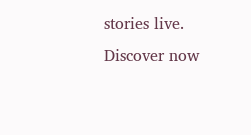stories live. Discover now